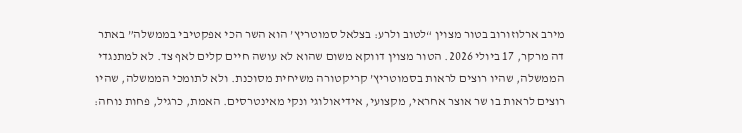מירב ארלוזורוב בטור מצוין “לטוב ולרע: בצלאל סמוטריץ’ הוא השר הכי אפקטיבי בממשלה” באתר דה מרקר, 17 ביולי 2026. הטור מצוין דווקא משום שהוא לא עושה חיים קלים לאף צד. לא למתנגדי הממשלה, שהיו רוצים לראות בסמוטריץ’ קריקטורה משיחית מסוכנת. ולא לתומכי הממשלה, שהיו רוצים לראות בו שר אוצר אחראי, מקצועי, אידיאולוגי ונקי מאינטרסים. האמת, כרגיל, פחות נוחה: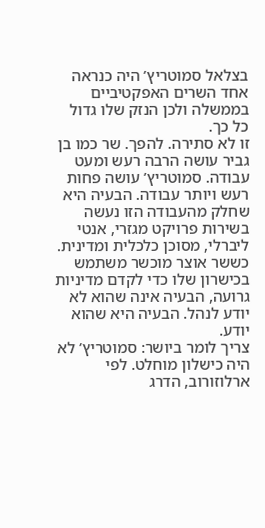בצלאל סמוטריץ’ היה כנראה אחד השרים האפקטיביים בממשלה ולכן הנזק שלו גדול כל כך.
זו לא סתירה. להפך. שר כמו בן גביר עושה הרבה רעש ומעט עבודה. סמוטריץ’ עושה פחות רעש ויותר עבודה. הבעיה היא שחלק מהעבודה הזו נעשה בשירות פרויקט מגזרי, אנטי ליברלי, מסוכן כלכלית ומדינית. כששר אוצר מוכשר משתמש בכישרון שלו כדי לקדם מדיניות גרועה, הבעיה אינה שהוא לא יודע לנהל. הבעיה היא שהוא יודע.
צריך לומר ביושר: סמוטריץ’ לא היה כישלון מוחלט. לפי ארלוזורוב, הדרג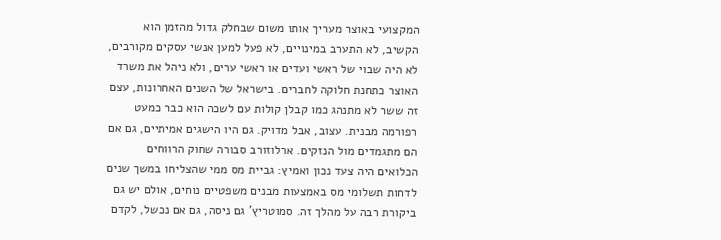המקצועי באוצר מעריך אותו משום שבחלק גדול מהזמן הוא הקשיב, לא התערב במינויים, לא פעל למען אנשי עסקים מקורבים, לא היה שבוי של ראשי ועדים או ראשי ערים, ולא ניהל את משרד האוצר כתחנת חלוקה לחברים. בישראל של השנים האחרונות, עצם זה ששר לא מתנהג כמו קבלן קולות עם לשכה הוא כבר כמעט רפורמה מבנית. עצוב, אבל מדויק. גם היו הישגים אמיתיים, גם אם הם מתגמדים מול הנזקים. ארלוזורב סבורה שחוק הרווחים הכלואים היה צעד נכון ואמיץ: גביית מס ממי שהצליחו במשך שנים לדחות תשלומי מס באמצעות מבנים משפטיים נוחים, אולם יש גם ביקורת רבה על מהלך זה. סמוטריץ’ גם ניסה, גם אם נכשל, לקדם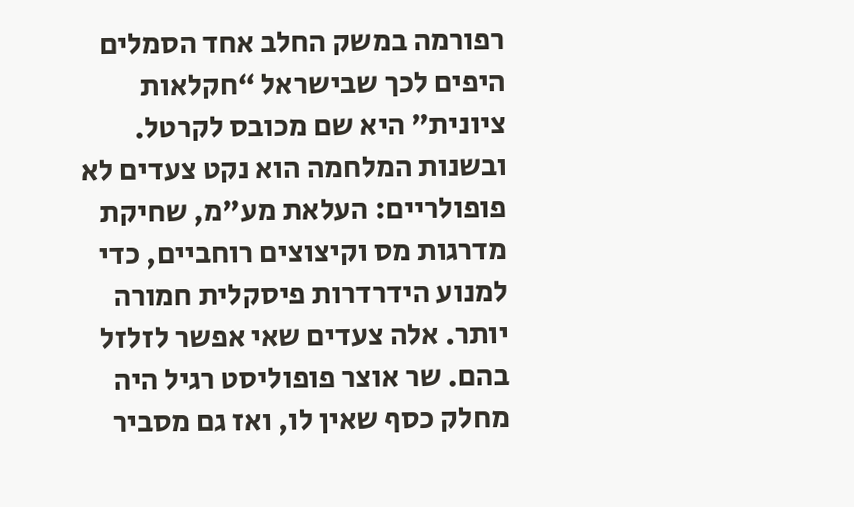רפורמה במשק החלב אחד הסמלים היפים לכך שבישראל “חקלאות ציונית” היא שם מכובס לקרטל. ובשנות המלחמה הוא נקט צעדים לא פופולריים: העלאת מע”מ, שחיקת מדרגות מס וקיצוצים רוחביים, כדי למנוע הידרדרות פיסקלית חמורה יותר. אלה צעדים שאי אפשר לזלזל בהם. שר אוצר פופוליסט רגיל היה מחלק כסף שאין לו, ואז גם מסביר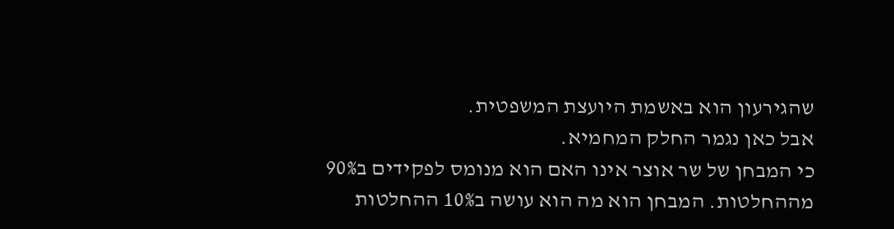שהגירעון הוא באשמת היועצת המשפטית.
אבל כאן נגמר החלק המחמיא.
כי המבחן של שר אוצר אינו האם הוא מנומס לפקידים ב90% מההחלטות. המבחן הוא מה הוא עושה ב10% ההחלטות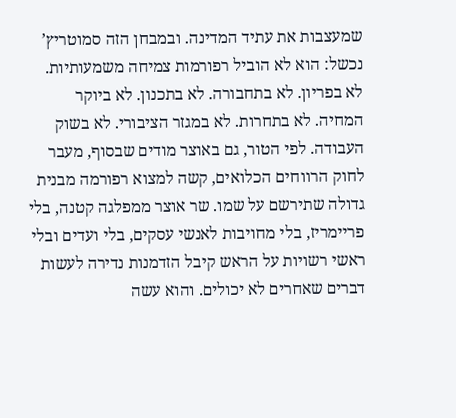שמעצבות את עתיד המדינה. ובמבחן הזה סמוטריץ’ נכשל: הוא לא הוביל רפורמות צמיחה משמעותיות. לא בפריון. לא בתחבורה. לא בתכנון. לא ביוקר המחיה. לא בתחרות. לא במגזר הציבורי. לא בשוק העבודה. לפי הטור, גם באוצר מודים שבסוף, מעבר לחוק הרווחים הכלואים, קשה למצוא רפורמה מבנית גדולה שתירשם על שמו. שר אוצר ממפלגה קטנה, בלי פריימריז, בלי מחויבות לאנשי עסקים, בלי ועדים ובלי ראשי רשויות על הראש קיבל הזדמנות נדירה לעשות דברים שאחרים לא יכולים. והוא עשה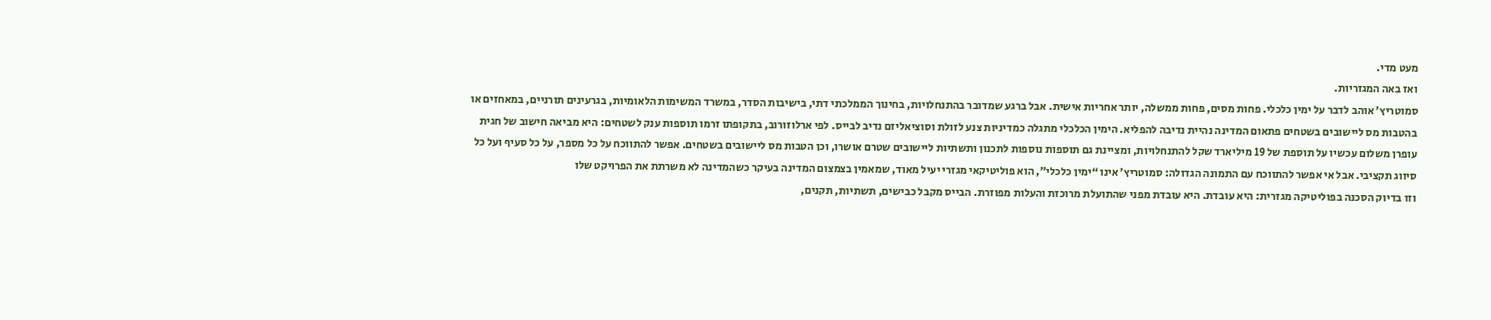מעט מדי.
ואז באה המגזריות.
סמוטריץ’ אוהב לדבר על ימין כלכלי. פחות מסים, פחות ממשלה, יותר אחריות אישית. אבל ברגע שמדובר בהתנחלויות, בחינוך הממלכתי דתי, בישיבות הסדר, במשרד המשימות הלאומיות, בגרעינים תורניים, במאחזים או בהטבות מס ליישובים בשטחים פתאום המדינה נהיית נדיבה להפליא. הימין הכלכלי מתגלה כמדיניות צנע לזולת וסוציאליזם נדיב לבייס. לפי ארלוזורוב, בתקופתו זרמו תוספות ענק לשטחים: היא מביאה חישוב של חגית עופרן משלום עכשיו על תוספת של 19 מיליארד שקל להתנחלויות, ומציינת גם תוספות נוספות לתכנון ותשתיות ליישובים שטרם אושרו, וכן הטבות מס ליישובים בשטחים. אפשר להתווכח על כל מספר, על כל סעיף ועל כל סיווג תקציבי. אבל אי אפשר להתווכח עם התמונה הגדולה: סמוטריץ’ אינו “ימין כלכלי”, הוא פוליטיקאי מגזרי יעיל מאוד, שמאמין בצמצום המדינה בעיקר כשהמדינה לא משרתת את הפרויקט שלו
וזו בדיוק הסכנה בפוליטיקה מגזרית: היא עובדת. היא עובדת מפני שהתועלת מרוכזת והעלות מפוזרת. הבייס מקבל כבישים, תשתיות, תקנים,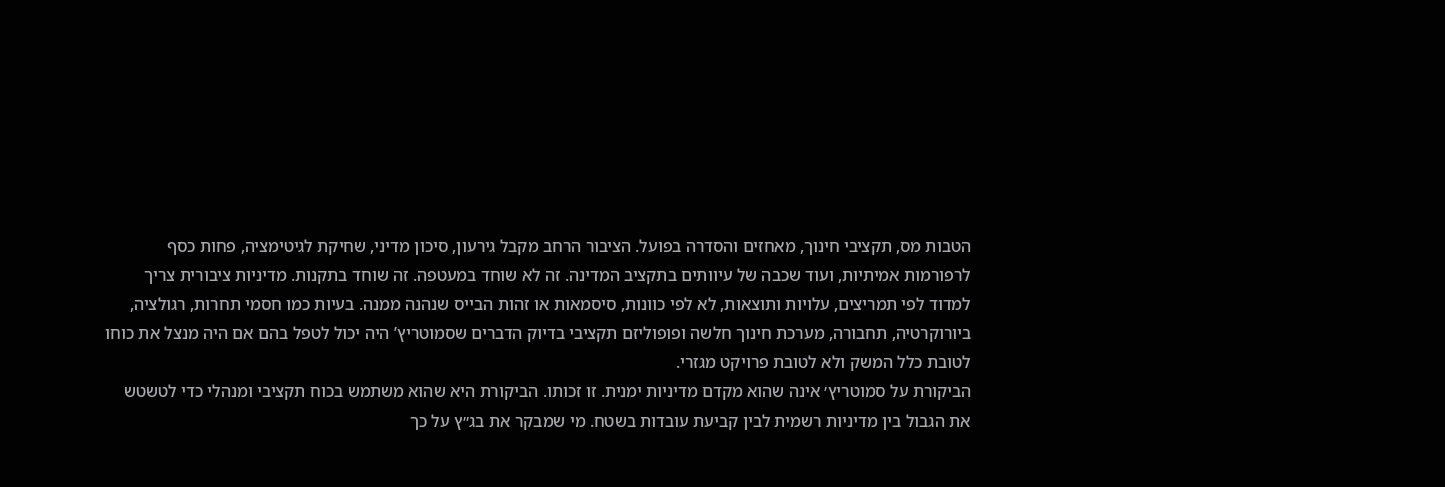הטבות מס, תקציבי חינוך, מאחזים והסדרה בפועל. הציבור הרחב מקבל גירעון, סיכון מדיני, שחיקת לגיטימציה, פחות כסף לרפורמות אמיתיות, ועוד שכבה של עיוותים בתקציב המדינה. זה לא שוחד במעטפה. זה שוחד בתקנות. מדיניות ציבורית צריך למדוד לפי תמריצים, עלויות ותוצאות, לא לפי כוונות, סיסמאות או זהות הבייס שנהנה ממנה. בעיות כמו חסמי תחרות, רגולציה, ביורוקרטיה, תחבורה, מערכת חינוך חלשה ופופוליזם תקציבי בדיוק הדברים שסמוטריץ’ היה יכול לטפל בהם אם היה מנצל את כוחו לטובת כלל המשק ולא לטובת פרויקט מגזרי.
הביקורת על סמוטריץ׳ אינה שהוא מקדם מדיניות ימנית. זו זכותו. הביקורת היא שהוא משתמש בכוח תקציבי ומנהלי כדי לטשטש את הגבול בין מדיניות רשמית לבין קביעת עובדות בשטח. מי שמבקר את בג״ץ על כך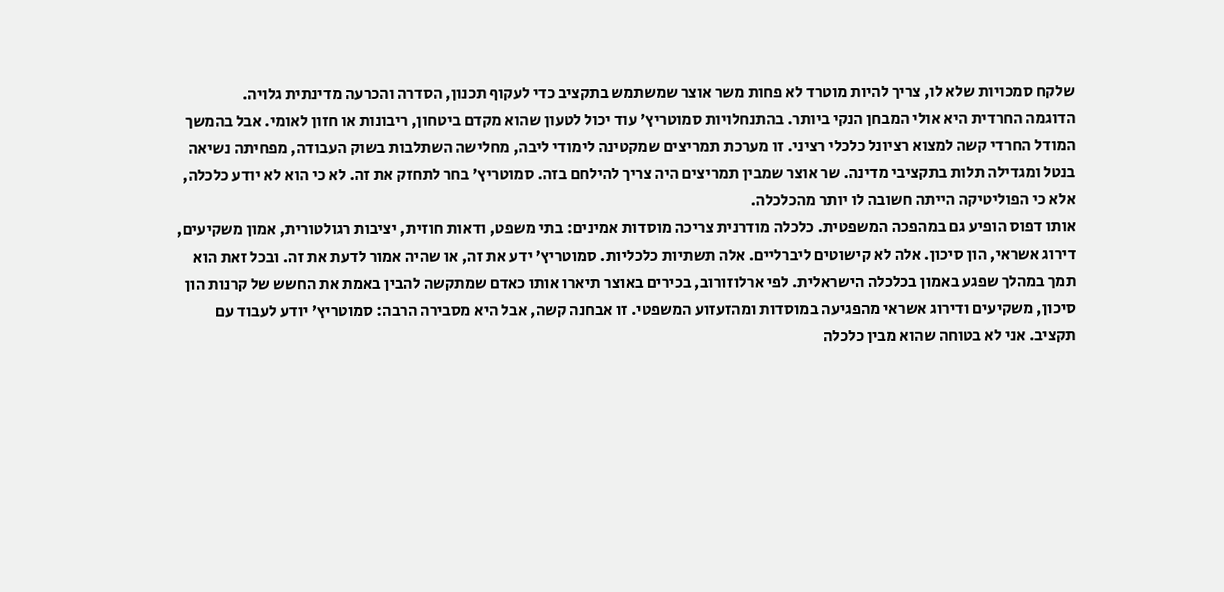שלקח סמכויות שלא לו, צריך להיות מוטרד לא פחות משר אוצר שמשתמש בתקציב כדי לעקוף תכנון, הסדרה והכרעה מדינתית גלויה.
הדוגמה החרדית היא אולי המבחן הנקי ביותר. בהתנחלויות סמוטריץ׳ עוד יכול לטעון שהוא מקדם ביטחון, ריבונות או חזון לאומי. אבל בהמשך המודל החרדי קשה למצוא רציונל כלכלי רציני. זו מערכת תמריצים שמקטינה לימודי ליבה, מחלישה השתלבות בשוק העבודה, מפחיתה נשיאה בנטל ומגדילה תלות בתקציבי מדינה. שר אוצר שמבין תמריצים היה צריך להילחם בזה. סמוטריץ׳ בחר לתחזק את זה. לא כי הוא לא יודע כלכלה, אלא כי הפוליטיקה הייתה חשובה לו יותר מהכלכלה.
אותו דפוס הופיע גם במהפכה המשפטית. כלכלה מודרנית צריכה מוסדות אמינים: בתי משפט, ודאות חוזית, יציבות רגולטורית, אמון משקיעים, דירוג אשראי, הון סיכון. אלה לא קישוטים ליברליים. אלה תשתיות כלכליות. סמוטריץ’ ידע את זה, או שהיה אמור לדעת את זה. ובכל זאת הוא תמך במהלך שפגע באמון בכלכלה הישראלית. לפי ארלוזורוב, בכירים באוצר תיארו אותו כאדם שמתקשה להבין באמת את החשש של קרנות הון סיכון, משקיעים ודירוג אשראי מהפגיעה במוסדות ומהזעזוע המשפטי. זו אבחנה קשה, אבל היא מסבירה הרבה: סמוטריץ’ יודע לעבוד עם תקציב. אני לא בטוחה שהוא מבין כלכלה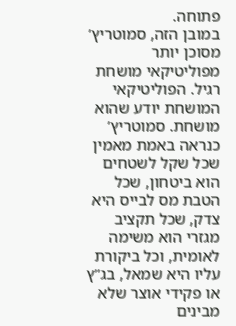פתוחה.
במובן הזה, סמוטריץ’ מסוכן יותר מפוליטיקאי מושחת רגיל. הפוליטיקאי המושחת יודע שהוא מושחת. סמוטריץ’ כנראה באמת מאמין שכל שקל לשטחים הוא ביטחון, שכל הטבת מס לבייס היא צדק, שכל תקציב מגזרי הוא משימה לאומית, וכל ביקורת עליו היא שמאל, בג”ץ או פקידי אוצר שלא מבינים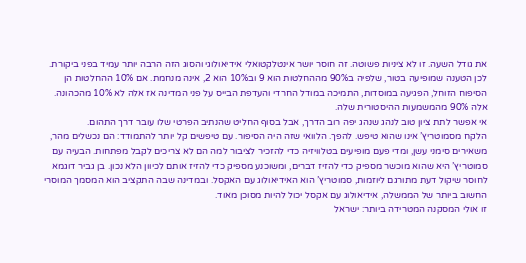את גודל השעה. זו לא ציניות פשוטה. זה חוסר יושר אינטלקטואלי אידיאולוגי והסוג הזה הרבה יותר עמיד בפני ביקורת. לכן הטענה שמופיעה בטור, שלפיה ב90% מההחלטות הוא 9 וב10% הוא 2, אינה מנחמת. אם 10% ההחלטות הן הסיפוח הזוחל, הפגיעה במוסדות, התמיכה במודל החרדי והעדפת הבייס על פני המדינה אז אלה לא 10% מהכהונה. אלה 90% מהמשמעות ההיסטורית שלה.
אי אפשר לתת ציון טוב לנהג שנהג יפה רוב הדרך, אבל בסוף החליט שהנתיב הפרטי שלו עובר דרך התהום.
הלקח מסמוטריץ’ אינו שהוא טיפש. להפך. הלוואי שזה היה הסיפור. עם טיפשים קל יותר להתמודד: הם נכשלים מהר, משאירים סימני עשן, ומדי פעם מופיעים בטלוויזיה כדי להזכיר לציבור למה הם לא צריכים לקבל מפתחות. הבעיה עם סמוטריץ’ היא שהוא מוכשר מספיק כדי להזיז דברים, ומשוכנע מספיק כדי להזיז אותם לכיוון הלא נכון. בן גביר דוגמא לחוסר שיקול דעת מתורגם ליוזמות, סמוטריץ’ הוא האידיאולוג עם האקסל. ובמדינה שבה התקציב הוא המסמך המוסרי החשוב ביותר של הממשלה, אידיאולוג עם אקסל יכול להיות מסוכן מאוד.
זו אולי המסקנה המטרידה ביותר: ישראל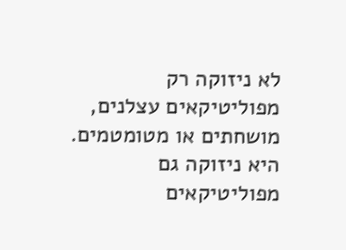לא ניזוקה רק מפוליטיקאים עצלנים, מושחתים או מטומטמים. היא ניזוקה גם מפוליטיקאים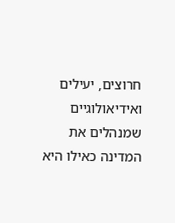חרוצים, יעילים ואידיאולוגיים שמנהלים את המדינה כאילו היא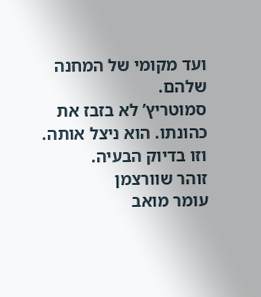ועד מקומי של המחנה שלהם.
סמוטריץ’ לא בזבז את כהונתו. הוא ניצל אותה. וזו בדיוק הבעיה.
זוהר שוורצמן
עומר מואב